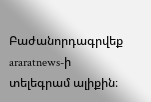Բաժանորդագրվեք araratnews-ի  տելեգրամ ալիքին։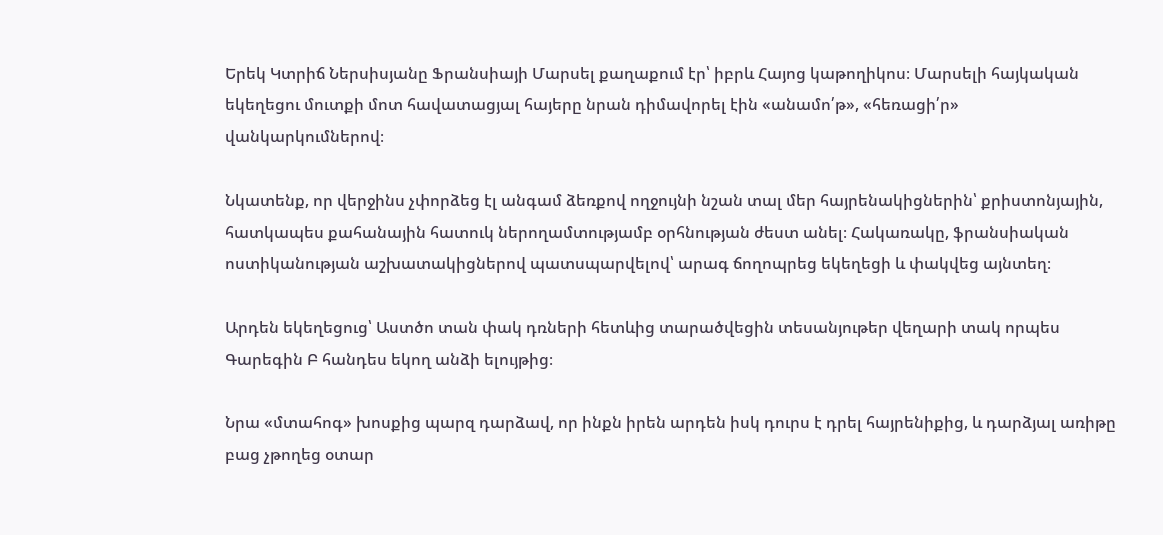Երեկ Կտրիճ Ներսիսյանը Ֆրանսիայի Մարսել քաղաքում էր՝ իբրև Հայոց կաթողիկոս։ Մարսելի հայկական եկեղեցու մուտքի մոտ հավատացյալ հայերը նրան դիմավորել էին «անամո՛թ», «հեռացի՛ր» վանկարկումներով։

Նկատենք, որ վերջինս չփորձեց էլ անգամ ձեռքով ողջույնի նշան տալ մեր հայրենակիցներին՝ քրիստոնյային, հատկապես քահանային հատուկ ներողամտությամբ օրհնության ժեստ անել։ Հակառակը, ֆրանսիական ոստիկանության աշխատակիցներով պատսպարվելով՝ արագ ճողոպրեց եկեղեցի և փակվեց այնտեղ։

Արդեն եկեղեցուց՝ Աստծո տան փակ դռների հետևից տարածվեցին տեսանյութեր վեղարի տակ որպես Գարեգին Բ հանդես եկող անձի ելույթից։

Նրա «մտահոգ» խոսքից պարզ դարձավ, որ ինքն իրեն արդեն իսկ դուրս է դրել հայրենիքից, և դարձյալ առիթը բաց չթողեց օտար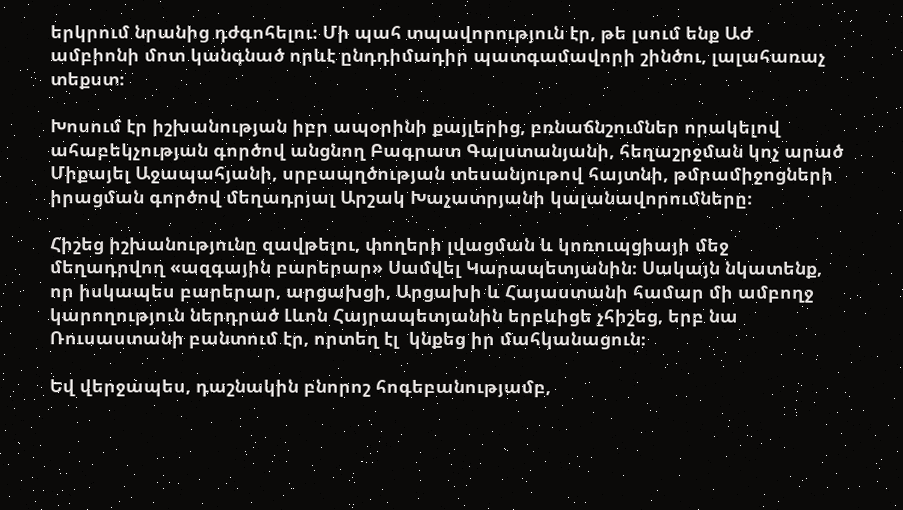երկրում նրանից դժգոհելու։ Մի պահ տպավորություն էր, թե լսում ենք ԱԺ ամբիոնի մոտ կանգնած որևէ ընդդիմադիր պատգամավորի շինծու, լալահառաչ տեքստ։

Խոսում էր իշխանության իբր ապօրինի քայլերից, բռնաճնշումներ որակելով ահաբեկչության գործով անցնող Բագրատ Գալստանյանի, հեղաշրջման կոչ արած Միքայել Աջապահյանի, սրբապղծության տեսանյութով հայտնի, թմրամիջոցների իրացման գործով մեղադրյալ Արշակ Խաչատրյանի կալանավորումները։

Հիշեց իշխանությունը զավթելու, փողերի լվացման և կոռուպցիայի մեջ մեղադրվող «ազգային բարերար» Սամվել Կարապետյանին։ Սակայն նկատենք, որ իսկապես բարերար, արցախցի, Արցախի և Հայաստանի համար մի ամբողջ կարողություն ներդրած Լևոն Հայրապետյանին երբևիցե չհիշեց, երբ նա Ռուսաստանի բանտում էր, որտեղ էլ  կնքեց իր մահկանացուն։

Եվ վերջապես, դաշնակին բնորոշ հոգեբանությամբ,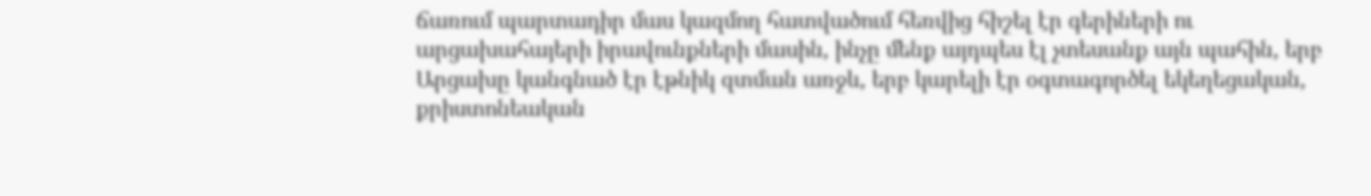ճառում պարտադիր մաս կազմող հատվածում հեռվից հիշել էր գերիների ու արցախահայերի իրավունքների մասին, ինչը մենք այդպես էլ չտեսանք այն պահին, երբ Արցախը կանգնած էր էթնիկ զտման առջև, երբ կարելի էր օգտագործել եկեղեցական, քրիստոնեական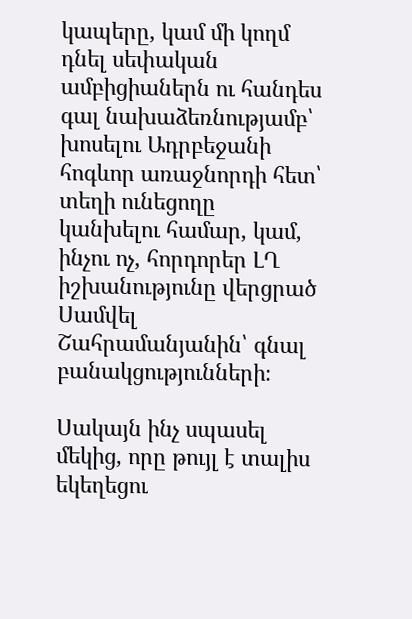կապերը, կամ մի կողմ դնել սեփական ամբիցիաներն ու հանդես գալ նախաձեռնությամբ՝ խոսելու Ադրբեջանի հոգևոր առաջնորդի հետ՝ տեղի ունեցողը կանխելու համար, կամ, ինչու ոչ, հորդորեր ԼՂ իշխանությունը վերցրած Սամվել Շահրամանյանին՝ գնալ բանակցությունների։

Սակայն ինչ սպասել մեկից, որը թույլ է տալիս եկեղեցու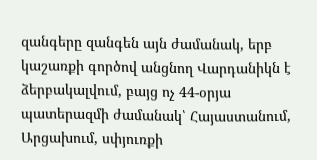զանգերը զանգեն այն ժամանակ, երբ կաշառքի գործով անցնող Վարդանիկն է ձերբակալվում, բայց ոչ 44-օրյա պատերազմի ժամանակ՝ Հայաստանում, Արցախում, սփյուռքի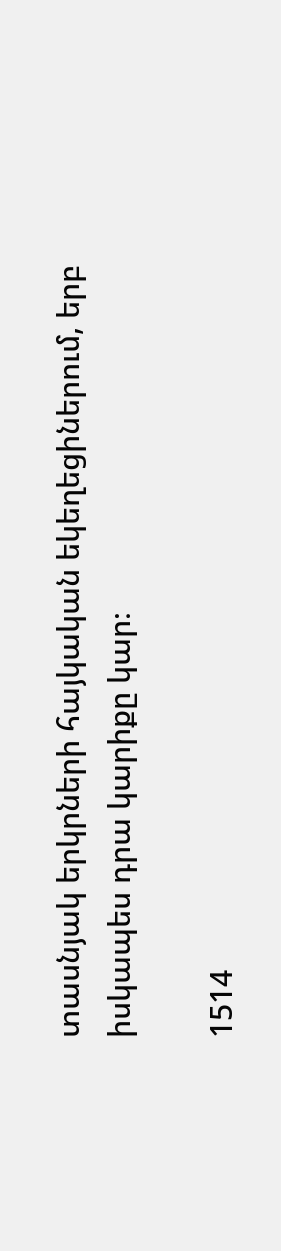տասնյակ երկրների հայկական եկեղեցիներում, երբ իսկապես դրա կարիքը կար։

1514